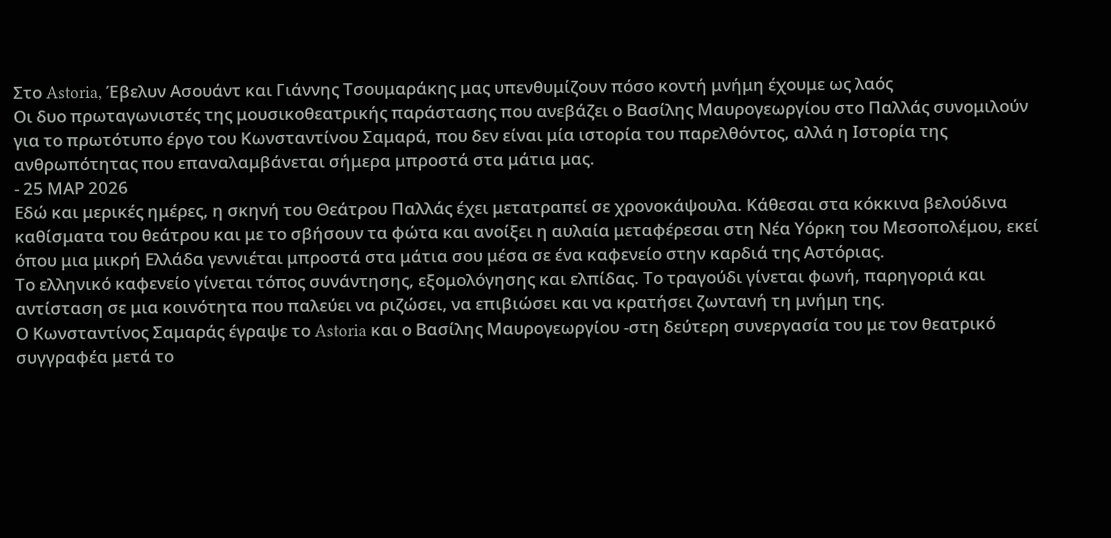Στο Astoria, Έβελυν Ασουάντ και Γιάννης Τσουμαράκης μας υπενθυμίζουν πόσο κοντή μνήμη έχουμε ως λαός
Οι δυο πρωταγωνιστές της μουσικοθεατρικής παράστασης που ανεβάζει ο Βασίλης Μαυρογεωργίου στο Παλλάς συνομιλούν για το πρωτότυπο έργο του Κωνσταντίνου Σαμαρά, που δεν είναι μία ιστορία του παρελθόντος, αλλά η Ιστορία της ανθρωπότητας που επαναλαμβάνεται σήμερα μπροστά στα μάτια μας.
- 25 ΜΑΡ 2026
Εδώ και μερικές ημέρες, η σκηνή του Θεάτρου Παλλάς έχει μετατραπεί σε χρονοκάψουλα. Κάθεσαι στα κόκκινα βελούδινα καθίσματα του θεάτρου και με το σβήσουν τα φώτα και ανοίξει η αυλαία μεταφέρεσαι στη Νέα Υόρκη του Μεσοπολέμου, εκεί όπου μια μικρή Ελλάδα γεννιέται μπροστά στα μάτια σου μέσα σε ένα καφενείο στην καρδιά της Αστόριας.
Το ελληνικό καφενείο γίνεται τόπος συνάντησης, εξομολόγησης και ελπίδας. Το τραγούδι γίνεται φωνή, παρηγοριά και αντίσταση σε μια κοινότητα που παλεύει να ριζώσει, να επιβιώσει και να κρατήσει ζωντανή τη μνήμη της.
Ο Κωνσταντίνος Σαμαράς έγραψε το Astoria και ο Βασίλης Μαυρογεωργίου -στη δεύτερη συνεργασία του με τον θεατρικό συγγραφέα μετά το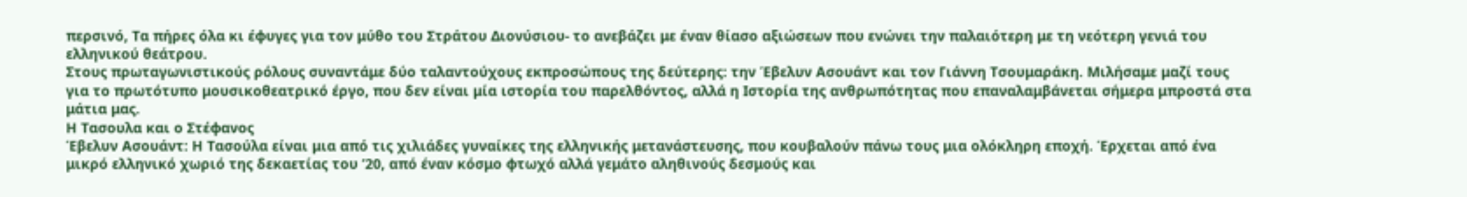περσινό, Τα πήρες όλα κι έφυγες για τον μύθο του Στράτου Διονύσιου- το ανεβάζει με έναν θίασο αξιώσεων που ενώνει την παλαιότερη με τη νεότερη γενιά του ελληνικού θεάτρου.
Στους πρωταγωνιστικούς ρόλους συναντάμε δύο ταλαντούχους εκπροσώπους της δεύτερης: την Έβελυν Ασουάντ και τον Γιάννη Τσουμαράκη. Μιλήσαμε μαζί τους για το πρωτότυπο μουσικοθεατρικό έργο, που δεν είναι μία ιστορία του παρελθόντος, αλλά η Ιστορία της ανθρωπότητας που επαναλαμβάνεται σήμερα μπροστά στα μάτια μας.
Η Τασουλα και ο Στέφανος
Έβελυν Ασουάντ: Η Τασούλα είναι μια από τις χιλιάδες γυναίκες της ελληνικής μετανάστευσης, που κουβαλούν πάνω τους μια ολόκληρη εποχή. Έρχεται από ένα μικρό ελληνικό χωριό της δεκαετίας του ’20, από έναν κόσμο φτωχό αλλά γεμάτο αληθινούς δεσμούς και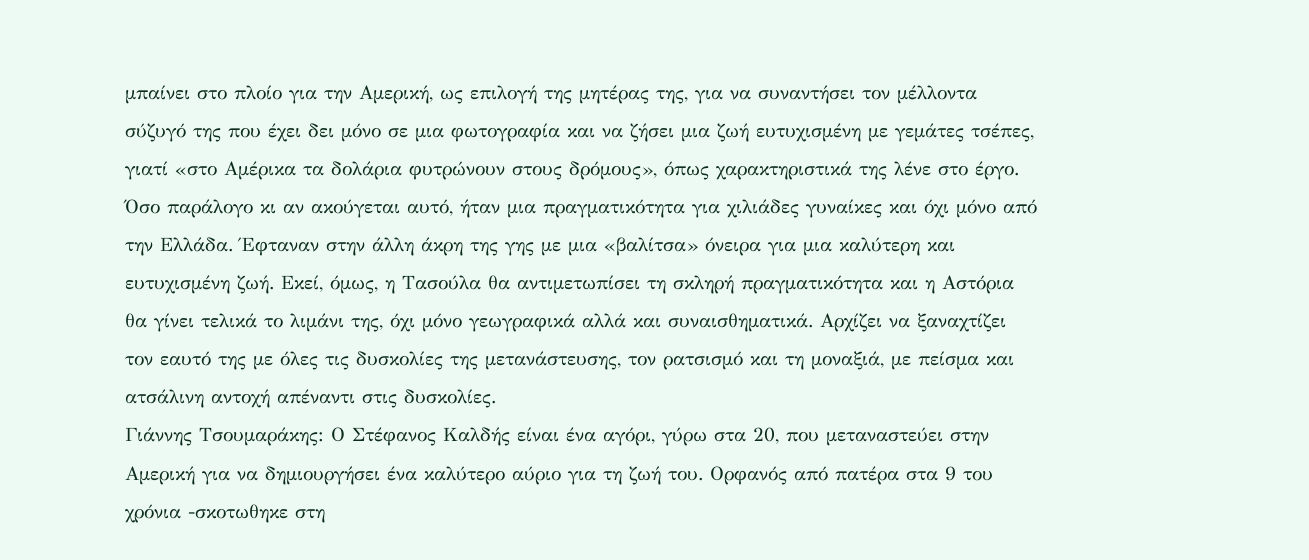μπαίνει στο πλοίο για την Αμερική, ως επιλογή της μητέρας της, για να συναντήσει τον μέλλοντα σύζυγό της που έχει δει μόνο σε μια φωτογραφία και να ζήσει μια ζωή ευτυχισμένη με γεμάτες τσέπες, γιατί «στο Αμέρικα τα δολάρια φυτρώνουν στους δρόμους», όπως χαρακτηριστικά της λένε στο έργο.
Όσο παράλογο κι αν ακούγεται αυτό, ήταν μια πραγματικότητα για χιλιάδες γυναίκες και όχι μόνο από την Ελλάδα. Έφταναν στην άλλη άκρη της γης με μια «βαλίτσα» όνειρα για μια καλύτερη και ευτυχισμένη ζωή. Εκεί, όμως, η Τασούλα θα αντιμετωπίσει τη σκληρή πραγματικότητα και η Αστόρια θα γίνει τελικά το λιμάνι της, όχι μόνο γεωγραφικά αλλά και συναισθηματικά. Αρχίζει να ξαναχτίζει τον εαυτό της με όλες τις δυσκολίες της μετανάστευσης, τον ρατσισμό και τη μοναξιά, με πείσμα και ατσάλινη αντοχή απέναντι στις δυσκολίες.
Γιάννης Τσουμαράκης: Ο Στέφανος Καλδής είναι ένα αγόρι, γύρω στα 20, που μεταναστεύει στην Αμερική για να δημιουργήσει ένα καλύτερο αύριο για τη ζωή του. Ορφανός από πατέρα στα 9 του χρόνια -σκοτωθηκε στη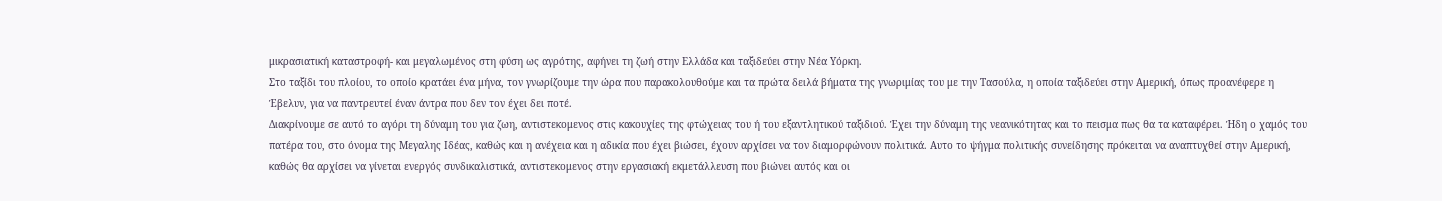μικρασιατική καταστροφή- και μεγαλωμένος στη φύση ως αγρότης, αφήνει τη ζωή στην Ελλάδα και ταξιδεύει στην Νέα Υόρκη.
Στο ταξίδι του πλοίου, το οποίο κρατάει ένα μήνα, τον γνωρίζουμε την ώρα που παρακολουθούμε και τα πρώτα δειλά βήματα της γνωριμίας του με την Τασούλα, η οποία ταξιδεύει στην Αμερική, όπως προανέφερε η Έβελυν, για να παντρευτεί έναν άντρα που δεν τον έχει δει ποτέ.
Διακρίνουμε σε αυτό το αγόρι τη δύναμη του για ζωη, αντιστεκομενος στις κακουχίες της φτώχειας του ή του εξαντλητικού ταξιδιού. Έχει την δύναμη της νεανικότητας και το πεισμα πως θα τα καταφέρει. Ήδη ο χαμός του πατέρα του, στο όνομα της Μεγαλης Ιδέας, καθώς και η ανέχεια και η αδικία που έχει βιώσει, έχουν αρχίσει να τον διαμορφώνουν πολιτικά. Αυτο το ψήγμα πολιτικής συνείδησης πρόκειται να αναπτυχθεί στην Αμερική, καθώς θα αρχίσει να γίνεται ενεργός συνδικαλιστικά, αντιστεκομενος στην εργασιακή εκμετάλλευση που βιώνει αυτός και οι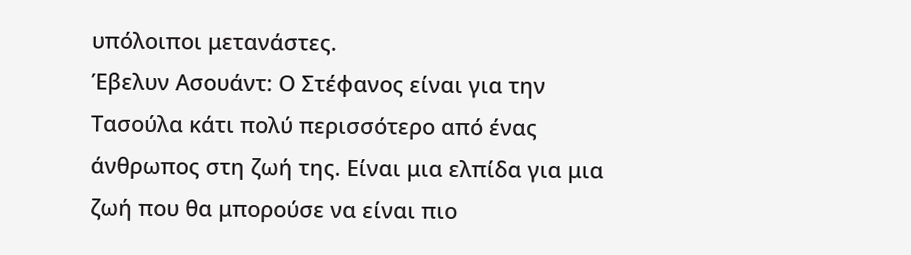υπόλοιποι μετανάστες.
Έβελυν Ασουάντ: Ο Στέφανος είναι για την Τασούλα κάτι πολύ περισσότερο από ένας άνθρωπος στη ζωή της. Είναι μια ελπίδα για μια ζωή που θα μπορούσε να είναι πιο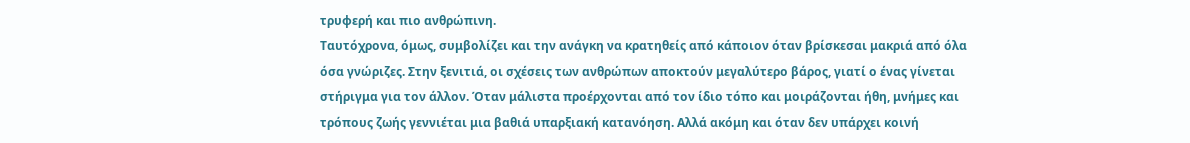τρυφερή και πιο ανθρώπινη.
Ταυτόχρονα, όμως, συμβολίζει και την ανάγκη να κρατηθείς από κάποιον όταν βρίσκεσαι μακριά από όλα όσα γνώριζες. Στην ξενιτιά, οι σχέσεις των ανθρώπων αποκτούν μεγαλύτερο βάρος, γιατί ο ένας γίνεται στήριγμα για τον άλλον. Όταν μάλιστα προέρχονται από τον ίδιο τόπο και μοιράζονται ήθη, μνήμες και τρόπους ζωής γεννιέται μια βαθιά υπαρξιακή κατανόηση. Αλλά ακόμη και όταν δεν υπάρχει κοινή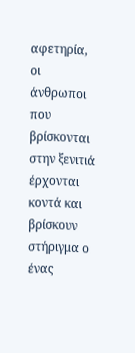αφετηρία, οι άνθρωποι που βρίσκονται στην ξενιτιά έρχονται κοντά και βρίσκουν στήριγμα ο ένας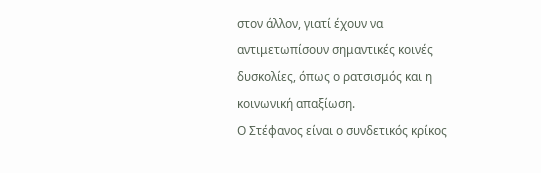στον άλλον, γιατί έχουν να αντιμετωπίσουν σημαντικές κοινές δυσκολίες, όπως ο ρατσισμός και η κοινωνική απαξίωση.
Ο Στέφανος είναι ο συνδετικός κρίκος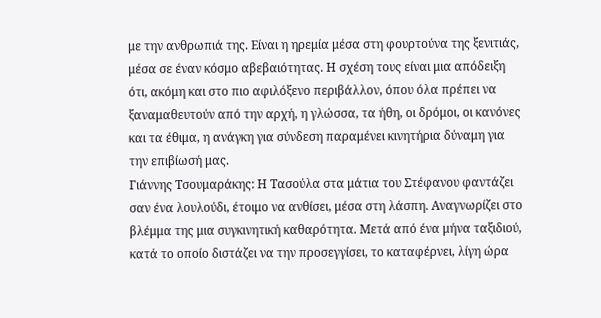με την ανθρωπιά της. Είναι η ηρεμία μέσα στη φουρτούνα της ξενιτιάς, μέσα σε έναν κόσμο αβεβαιότητας. Η σχέση τους είναι μια απόδειξη ότι, ακόμη και στο πιο αφιλόξενο περιβάλλον, όπου όλα πρέπει να ξαναμαθευτούν από την αρχή, η γλώσσα, τα ήθη, οι δρόμοι, οι κανόνες και τα έθιμα, η ανάγκη για σύνδεση παραμένει κινητήρια δύναμη για την επιβίωσή μας.
Γιάννης Τσουμαράκης: Η Τασούλα στα μάτια του Στέφανου φαντάζει σαν ένα λουλούδι, έτοιμο να ανθίσει, μέσα στη λάσπη. Αναγνωρίζει στο βλέμμα της μια συγκινητική καθαρότητα. Μετά από ένα μήνα ταξιδιού, κατά το οποίο διστάζει να την προσεγγίσει, το καταφέρνει, λίγη ώρα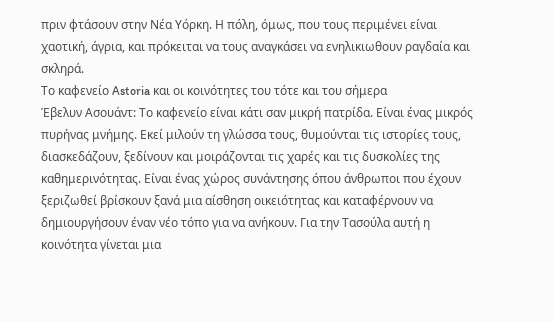πριν φτάσουν στην Νέα Υόρκη. Η πόλη, όμως, που τους περιμένει είναι χαοτική, άγρια, και πρόκειται να τους αναγκάσει να ενηλικιωθουν ραγδαία και σκληρά.
Το καφενείο Astoria και οι κοινότητες του τότε και του σήμερα
Έβελυν Ασουάντ: Το καφενείο είναι κάτι σαν μικρή πατρίδα. Είναι ένας μικρός πυρήνας μνήμης. Εκεί μιλούν τη γλώσσα τους, θυμούνται τις ιστορίες τους, διασκεδάζουν, ξεδίνουν και μοιράζονται τις χαρές και τις δυσκολίες της καθημερινότητας. Είναι ένας χώρος συνάντησης όπου άνθρωποι που έχουν ξεριζωθεί βρίσκουν ξανά μια αίσθηση οικειότητας και καταφέρνουν να δημιουργήσουν έναν νέο τόπο για να ανήκουν. Για την Τασούλα αυτή η κοινότητα γίνεται μια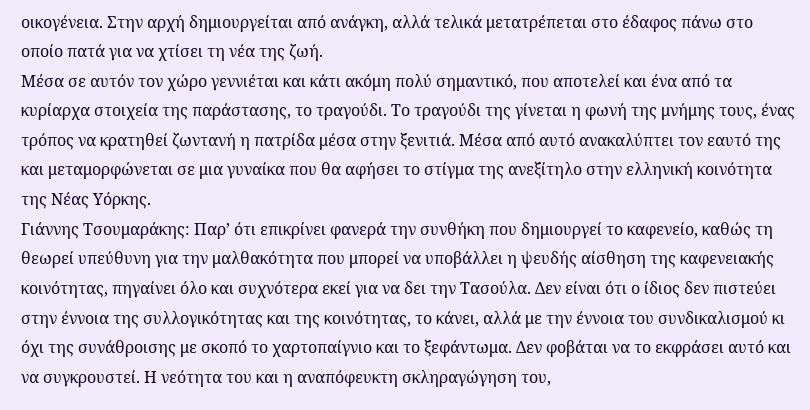οικογένεια. Στην αρχή δημιουργείται από ανάγκη, αλλά τελικά μετατρέπεται στο έδαφος πάνω στο οποίο πατά για να χτίσει τη νέα της ζωή.
Μέσα σε αυτόν τον χώρο γεννιέται και κάτι ακόμη πολύ σημαντικό, που αποτελεί και ένα από τα κυρίαρχα στοιχεία της παράστασης, το τραγούδι. Το τραγούδι της γίνεται η φωνή της μνήμης τους, ένας τρόπος να κρατηθεί ζωντανή η πατρίδα μέσα στην ξενιτιά. Μέσα από αυτό ανακαλύπτει τον εαυτό της και μεταμορφώνεται σε μια γυναίκα που θα αφήσει το στίγμα της ανεξίτηλο στην ελληνική κοινότητα της Νέας Υόρκης.
Γιάννης Τσουμαράκης: Παρ’ ότι επικρίνει φανερά την συνθήκη που δημιουργεί το καφενείο, καθώς τη θεωρεί υπεύθυνη για την μαλθακότητα που μπορεί να υποβάλλει η ψευδής αίσθηση της καφενειακής κοινότητας, πηγαίνει όλο και συχνότερα εκεί για να δει την Τασούλα. Δεν είναι ότι ο ίδιος δεν πιστεύει στην έννοια της συλλογικότητας και της κοινότητας, το κάνει, αλλά με την έννοια του συνδικαλισμού κι όχι της συνάθροισης με σκοπό το χαρτοπαίγνιο και το ξεφάντωμα. Δεν φοβάται να το εκφράσει αυτό και να συγκρουστεί. Η νεότητα του και η αναπόφευκτη σκληραγώγηση του,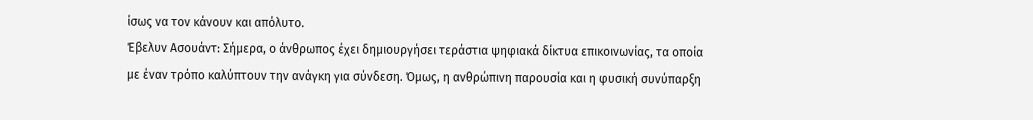ίσως να τον κάνουν και απόλυτο.
Έβελυν Ασουάντ: Σήμερα, ο άνθρωπος έχει δημιουργήσει τεράστια ψηφιακά δίκτυα επικοινωνίας, τα οποία με έναν τρόπο καλύπτουν την ανάγκη για σύνδεση. Όμως, η ανθρώπινη παρουσία και η φυσική συνύπαρξη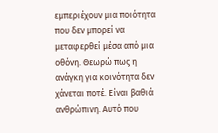εμπεριέχουν μια ποιότητα που δεν μπορεί να μεταφερθεί μέσα από μια οθόνη. Θεωρώ πως η ανάγκη για κοινότητα δεν χάνεται ποτέ. Είναι βαθιά ανθρώπινη. Αυτό που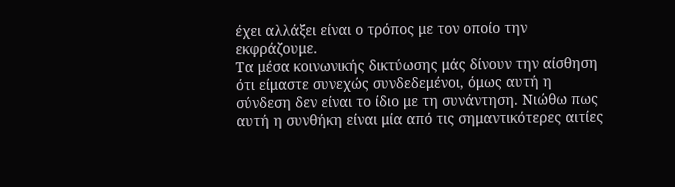έχει αλλάξει είναι ο τρόπος με τον οποίο την εκφράζουμε.
Τα μέσα κοινωνικής δικτύωσης μάς δίνουν την αίσθηση ότι είμαστε συνεχώς συνδεδεμένοι, όμως αυτή η σύνδεση δεν είναι το ίδιο με τη συνάντηση. Νιώθω πως αυτή η συνθήκη είναι μία από τις σημαντικότερες αιτίες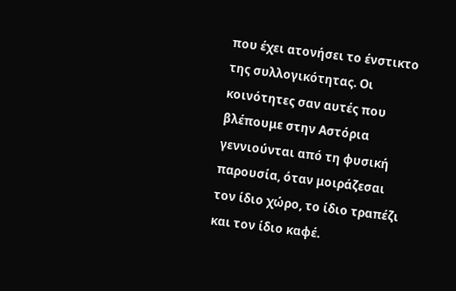που έχει ατονήσει το ένστικτο της συλλογικότητας. Οι κοινότητες σαν αυτές που βλέπουμε στην Αστόρια γεννιούνται από τη φυσική παρουσία, όταν μοιράζεσαι τον ίδιο χώρο, το ίδιο τραπέζι και τον ίδιο καφέ.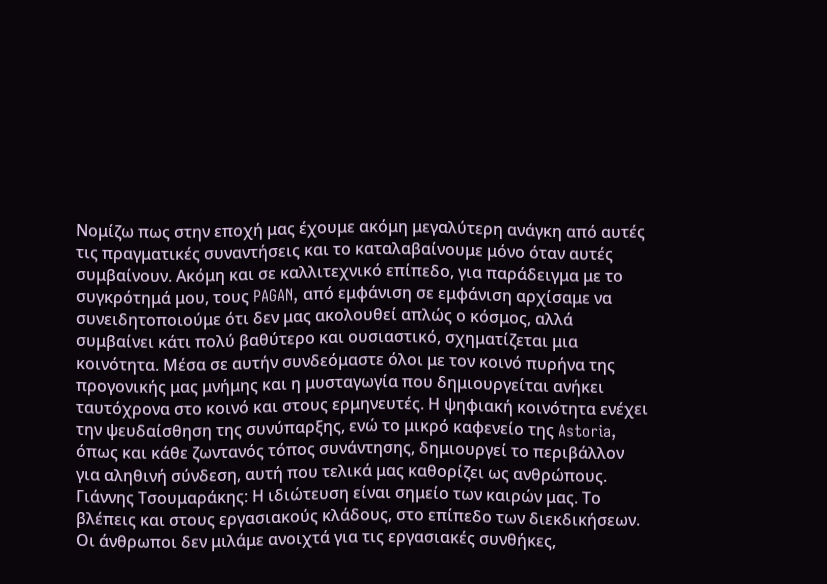Νομίζω πως στην εποχή μας έχουμε ακόμη μεγαλύτερη ανάγκη από αυτές τις πραγματικές συναντήσεις και το καταλαβαίνουμε μόνο όταν αυτές συμβαίνουν. Ακόμη και σε καλλιτεχνικό επίπεδο, για παράδειγμα με το συγκρότημά μου, τους PAGAN, από εμφάνιση σε εμφάνιση αρχίσαμε να συνειδητοποιούμε ότι δεν μας ακολουθεί απλώς ο κόσμος, αλλά συμβαίνει κάτι πολύ βαθύτερο και ουσιαστικό, σχηματίζεται μια κοινότητα. Μέσα σε αυτήν συνδεόμαστε όλοι με τον κοινό πυρήνα της προγονικής μας μνήμης και η μυσταγωγία που δημιουργείται ανήκει ταυτόχρονα στο κοινό και στους ερμηνευτές. Η ψηφιακή κοινότητα ενέχει την ψευδαίσθηση της συνύπαρξης, ενώ το μικρό καφενείο της Astoria, όπως και κάθε ζωντανός τόπος συνάντησης, δημιουργεί το περιβάλλον για αληθινή σύνδεση, αυτή που τελικά μας καθορίζει ως ανθρώπους.
Γιάννης Τσουμαράκης: Η ιδιώτευση είναι σημείο των καιρών μας. Το βλέπεις και στους εργασιακούς κλάδους, στο επίπεδο των διεκδικήσεων. Οι άνθρωποι δεν μιλάμε ανοιχτά για τις εργασιακές συνθήκες,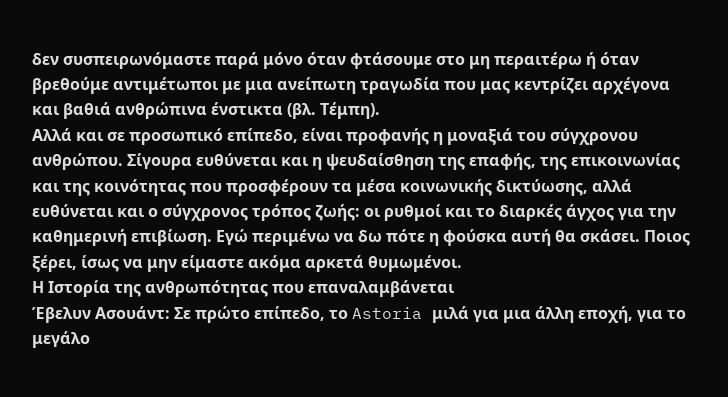δεν συσπειρωνόμαστε παρά μόνο όταν φτάσουμε στο μη περαιτέρω ή όταν βρεθούμε αντιμέτωποι με μια ανείπωτη τραγωδία που μας κεντρίζει αρχέγονα και βαθιά ανθρώπινα ένστικτα (βλ. Τέμπη).
Αλλά και σε προσωπικό επίπεδο, είναι προφανής η μοναξιά του σύγχρονου ανθρώπου. Σίγουρα ευθύνεται και η ψευδαίσθηση της επαφής, της επικοινωνίας και της κοινότητας που προσφέρουν τα μέσα κοινωνικής δικτύωσης, αλλά ευθύνεται και ο σύγχρονος τρόπος ζωής: οι ρυθμοί και το διαρκές άγχος για την καθημερινή επιβίωση. Εγώ περιμένω να δω πότε η φούσκα αυτή θα σκάσει. Ποιος ξέρει, ίσως να μην είμαστε ακόμα αρκετά θυμωμένοι.
Η Ιστορία της ανθρωπότητας που επαναλαμβάνεται
Έβελυν Ασουάντ: Σε πρώτο επίπεδο, το Astoria μιλά για μια άλλη εποχή, για το μεγάλο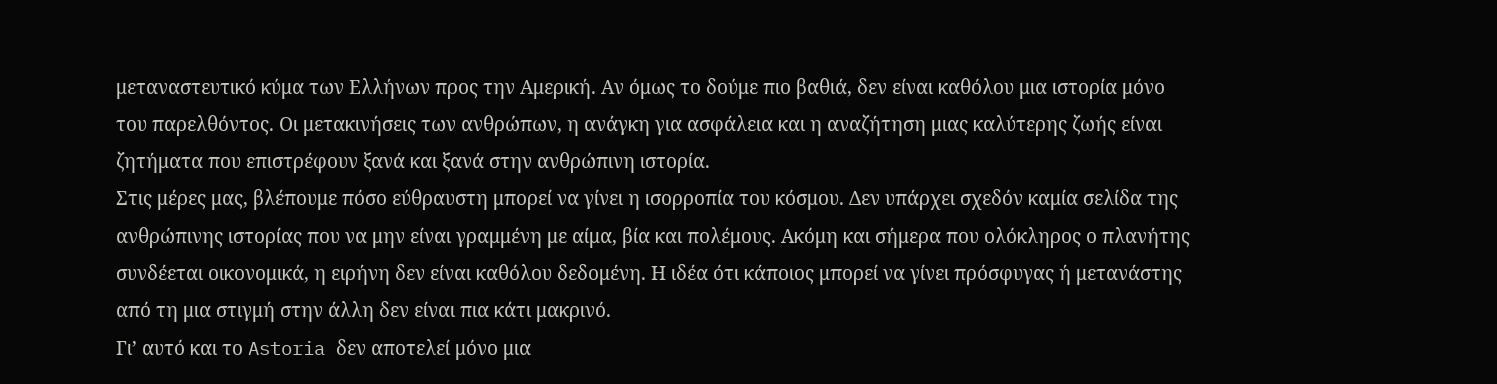μεταναστευτικό κύμα των Ελλήνων προς την Αμερική. Αν όμως το δούμε πιο βαθιά, δεν είναι καθόλου μια ιστορία μόνο του παρελθόντος. Οι μετακινήσεις των ανθρώπων, η ανάγκη για ασφάλεια και η αναζήτηση μιας καλύτερης ζωής είναι ζητήματα που επιστρέφουν ξανά και ξανά στην ανθρώπινη ιστορία.
Στις μέρες μας, βλέπουμε πόσο εύθραυστη μπορεί να γίνει η ισορροπία του κόσμου. Δεν υπάρχει σχεδόν καμία σελίδα της ανθρώπινης ιστορίας που να μην είναι γραμμένη με αίμα, βία και πολέμους. Ακόμη και σήμερα που ολόκληρος ο πλανήτης συνδέεται οικονομικά, η ειρήνη δεν είναι καθόλου δεδομένη. Η ιδέα ότι κάποιος μπορεί να γίνει πρόσφυγας ή μετανάστης από τη μια στιγμή στην άλλη δεν είναι πια κάτι μακρινό.
Γι’ αυτό και το Astoria δεν αποτελεί μόνο μια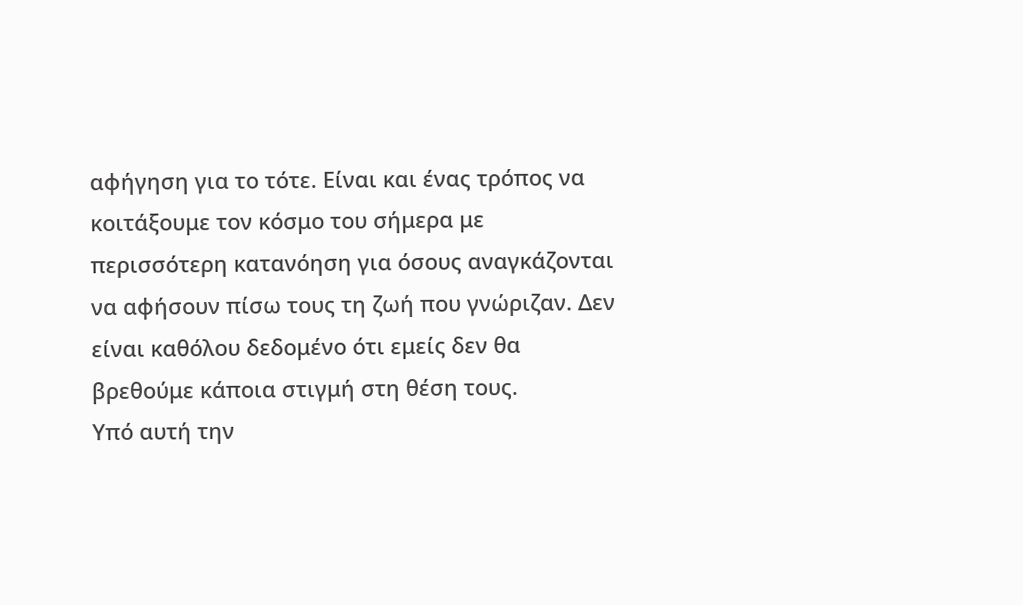αφήγηση για το τότε. Είναι και ένας τρόπος να κοιτάξουμε τον κόσμο του σήμερα με περισσότερη κατανόηση για όσους αναγκάζονται να αφήσουν πίσω τους τη ζωή που γνώριζαν. Δεν είναι καθόλου δεδομένο ότι εμείς δεν θα βρεθούμε κάποια στιγμή στη θέση τους.
Υπό αυτή την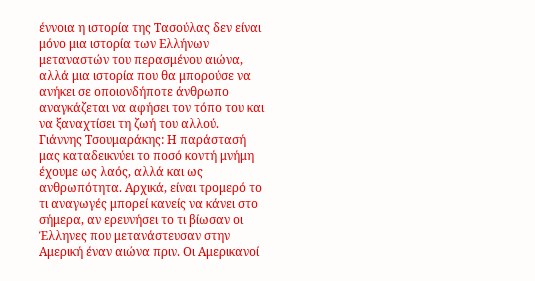έννοια η ιστορία της Τασούλας δεν είναι μόνο μια ιστορία των Ελλήνων μεταναστών του περασμένου αιώνα, αλλά μια ιστορία που θα μπορούσε να ανήκει σε οποιονδήποτε άνθρωπο αναγκάζεται να αφήσει τον τόπο του και να ξαναχτίσει τη ζωή του αλλού.
Γιάννης Τσουμαράκης: Η παράστασή μας καταδεικνύει το ποσό κοντή μνήμη έχουμε ως λαός, αλλά και ως ανθρωπότητα. Αρχικά, είναι τρομερό το τι αναγωγές μπορεί κανείς να κάνει στο σήμερα, αν ερευνήσει το τι βίωσαν οι Έλληνες που μετανάστευσαν στην Αμερική έναν αιώνα πριν. Οι Αμερικανοί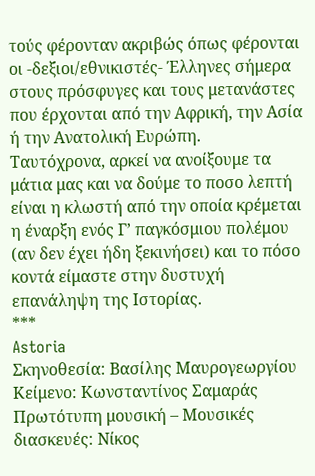τούς φέρονταν ακριβώς όπως φέρονται οι -δεξιοι/εθνικιστές- Έλληνες σήμερα στους πρόσφυγες και τους μετανάστες που έρχονται από την Αφρική, την Ασία ή την Ανατολική Ευρώπη.
Ταυτόχρονα, αρκεί να ανοίξουμε τα μάτια μας και να δούμε το ποσο λεπτή είναι η κλωστή από την οποία κρέμεται η έναρξη ενός Γ’ παγκόσμιου πολέμου (αν δεν έχει ήδη ξεκινήσει) και το πόσο κοντά είμαστε στην δυστυχή επανάληψη της Ιστορίας.
***
Astoria
Σκηνοθεσία: Βασίλης Μαυρογεωργίου
Κείμενο: Κωνσταντίνος Σαμαράς
Πρωτότυπη μουσική – Μουσικές διασκευές: Νίκος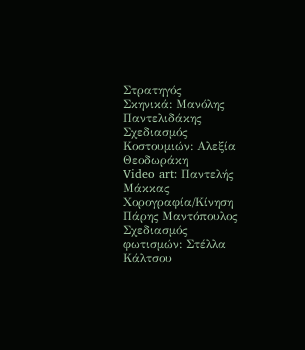Στρατηγός
Σκηνικά: Μανόλης Παντελιδάκης
Σχεδιασμός Κοστουμιών: Αλεξία Θεοδωράκη
Video art: Παντελής Μάκκας
Χορογραφία/Κίνηση Πάρης Μαντόπουλος
Σχεδιασμός φωτισμών: Στέλλα Κάλτσου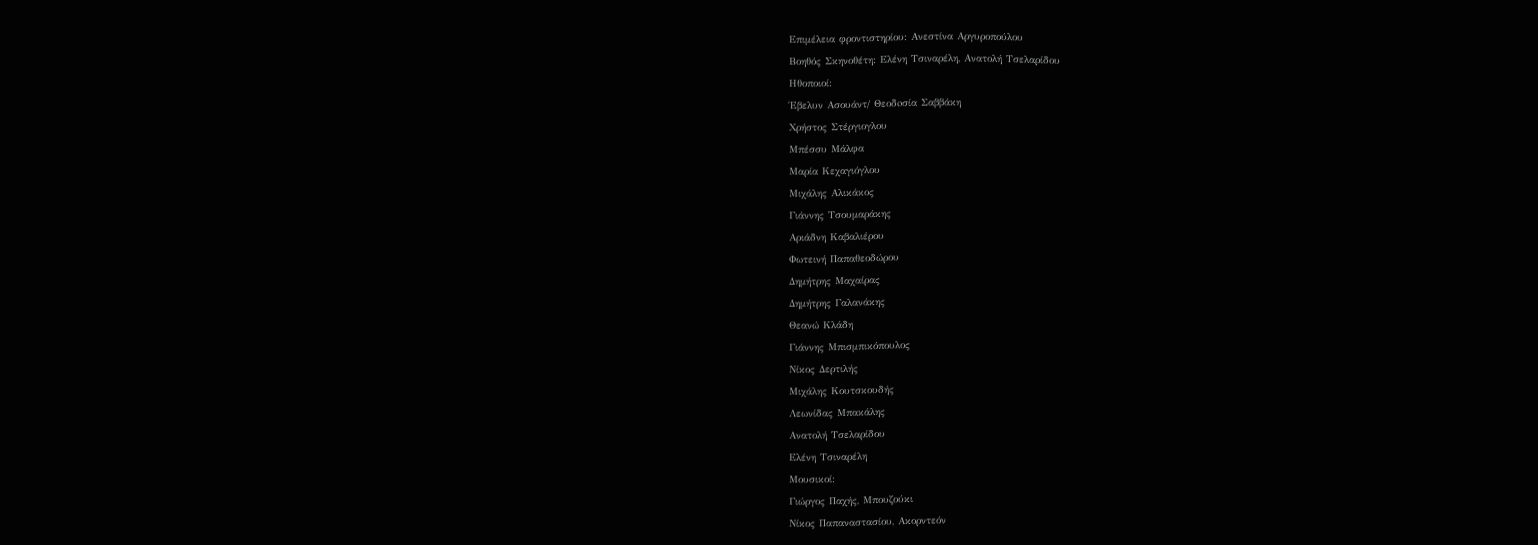Επιμέλεια φροντιστηρίου: Ανεστίνα Αργυροπούλου
Βοηθός Σκηνοθέτη: Ελένη Τσιναρέλη, Ανατολή Τσελαρίδου
Ηθοποιοί:
Έβελυν Ασουάντ/ Θεοδoσία Σαββάκη
Χρήστος Στέργιογλου
Μπέσσυ Μάλφα
Μαρία Κεχαγιόγλου
Μιχάλης Αλικάκος
Γιάννης Τσουμαράκης
Αριάδνη Καβαλιέρου
Φωτεινή Παπαθεοδώρου
Δημήτρης Μαχαίρας
Δημήτρης Γαλανάκης
Θεανώ Κλάδη
Γιάννης Μπισμπικόπουλος
Νίκος Δερτιλής
Μιχάλης Κουτσκουδής
Λεωνίδας Μπακάλης
Ανατολή Τσελαρίδου
Ελένη Τσιναρέλη
Μουσικοί:
Γιώργος Παχής, Μπουζούκι
Νίκος Παπαναστασίου, Ακορντεόν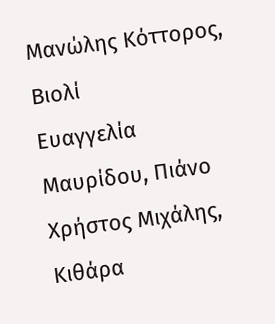Μανώλης Κόττορος, Βιολί
Ευαγγελία Μαυρίδου, Πιάνο
Χρήστος Μιχάλης, Κιθάρα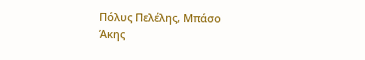Πόλυς Πελέλης, Μπάσο
Άκης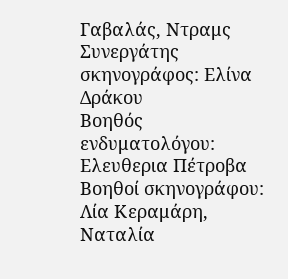Γαβαλάς, Ντραμς
Συνεργάτης σκηνογράφος: Ελίνα Δράκου
Βοηθός ενδυματολόγου: Ελευθερια Πέτροβα
Βοηθοί σκηνογράφου: Λία Κεραμάρη, Ναταλία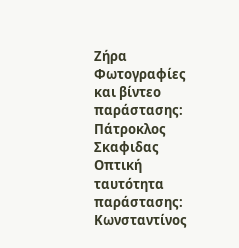Ζήρα
Φωτογραφίες και βίντεο παράστασης: Πάτροκλος Σκαφιδας
Οπτική ταυτότητα παράστασης: Κωνσταντίνος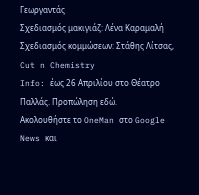Γεωργαντάς
Σχεδιασμός μακιγιάζ: Λένα Καραμαλή
Σχεδιασμός κομμώσεων: Στάθης Λίτσας, Cut n Chemistry
Info: έως 26 Απριλίου στο Θέατρο Παλλάς. Προπώληση εδώ.
Ακολουθήστε το OneMan στο Google News και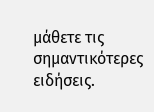μάθετε τις σημαντικότερες ειδήσεις.